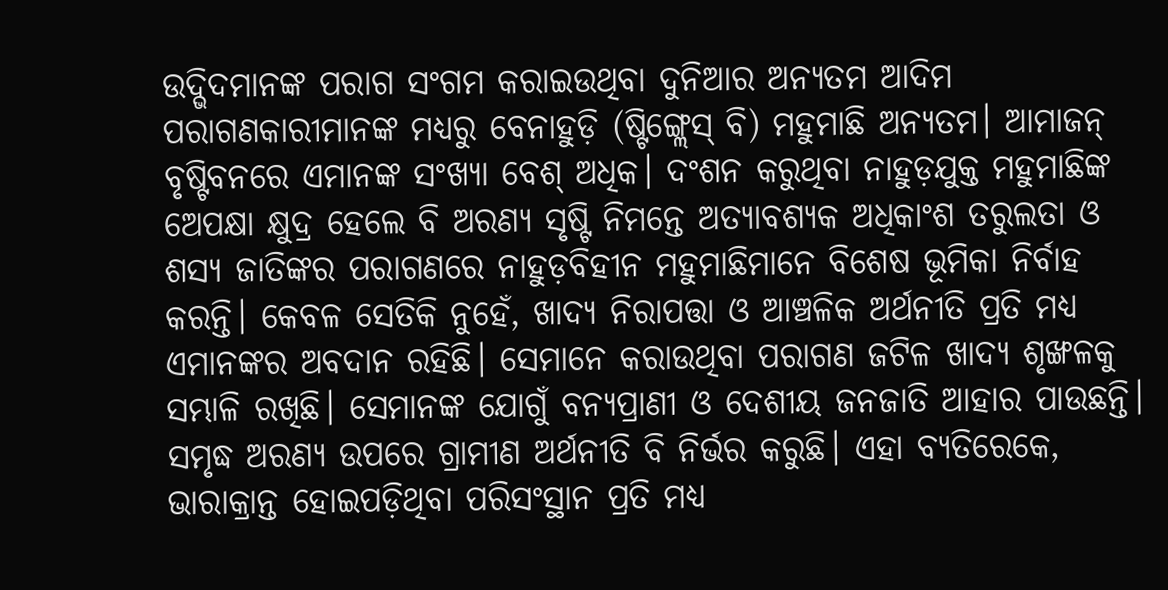ଉଦ୍ଭିଦମାନଙ୍କ ପରାଗ ସଂଗମ କରାଇଉଥିବା ଦୁନିଆର ଅନ୍ୟତମ ଆଦିମ ପରାଗଣକାରୀମାନଙ୍କ ମଧ୍ୟରୁ ବେନାହୁଡ଼ି (ଷ୍ଟିଙ୍ଗ୍ଲେସ୍ ବି) ମହୁମାଛି ଅନ୍ୟତମ। ଆମାଜନ୍ ବୃଷ୍ଟିବନରେ ଏମାନଙ୍କ ସଂଖ୍ୟା ବେଶ୍ ଅଧିକ। ଦଂଶନ କରୁଥିବା ନାହୁଡ଼ଯୁକ୍ତ ମହୁମାଛିଙ୍କ ଅେପକ୍ଷା କ୍ଷୁଦ୍ର ହେଲେ ବି ଅରଣ୍ୟ ସୃଷ୍ଟି ନିମନ୍ତେ ଅତ୍ୟାବଶ୍ୟକ ଅଧିକାଂଶ ତରୁଲତା ଓ ଶସ୍ୟ ଜାତିଙ୍କର ପରାଗଣରେ ନାହୁଡ଼ବିହୀନ ମହୁମାଛିମାନେ ବିଶେଷ ଭୂମିକା ନିର୍ବାହ କରନ୍ତି। କେବଳ ସେତିକି ନୁହେଁ, ଖାଦ୍ୟ ନିରାପତ୍ତା ଓ ଆଞ୍ଚଳିକ ଅର୍ଥନୀତି ପ୍ରତି ମଧ୍ୟ ଏମାନଙ୍କର ଅବଦାନ ରହିଛି। ସେମାନେ କରାଉଥିବା ପରାଗଣ ଜଟିଳ ଖାଦ୍ୟ ଶୃଙ୍ଖଳକୁ ସମ୍ଭାଳି ରଖିଛି। ସେମାନଙ୍କ ଯୋଗୁଁ ବନ୍ୟପ୍ରାଣୀ ଓ ଦେଶୀୟ ଜନଜାତି ଆହାର ପାଉଛନ୍ତି। ସମୃଦ୍ଧ ଅରଣ୍ୟ ଉପରେ ଗ୍ରାମୀଣ ଅର୍ଥନୀତି ବି ନିର୍ଭର କରୁଛି। ଏହା ବ୍ୟତିରେକେ, ଭାରାକ୍ରାନ୍ତ ହୋଇପଡ଼ିଥିବା ପରିସଂସ୍ଥାନ ପ୍ରତି ମଧ୍ୟ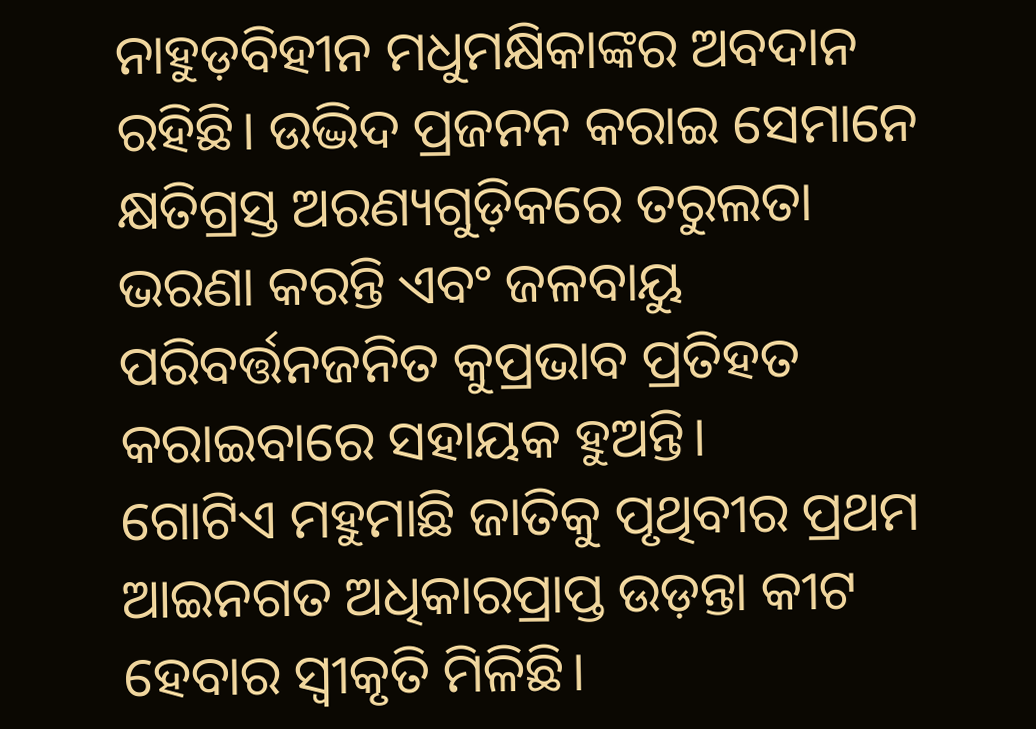ନାହୁଡ଼ବିହୀନ ମଧୁମକ୍ଷିକାଙ୍କର ଅବଦାନ ରହିଛି। ଉଦ୍ଭିଦ ପ୍ରଜନନ କରାଇ ସେମାନେ କ୍ଷତିଗ୍ରସ୍ତ ଅରଣ୍ୟଗୁଡ଼ିକରେ ତରୁଲତା ଭରଣା କରନ୍ତି ଏବଂ ଜଳବାୟୁ ପରିବର୍ତ୍ତନଜନିତ କୁପ୍ରଭାବ ପ୍ରତିହତ କରାଇବାରେ ସହାୟକ ହୁଅନ୍ତି।
ଗୋଟିଏ ମହୁମାଛି ଜାତିକୁ ପୃଥିବୀର ପ୍ରଥମ ଆଇନଗତ ଅଧିକାରପ୍ରାପ୍ତ ଉଡ଼ନ୍ତା କୀଟ ହେବାର ସ୍ବୀକୃତି ମିଳିଛି।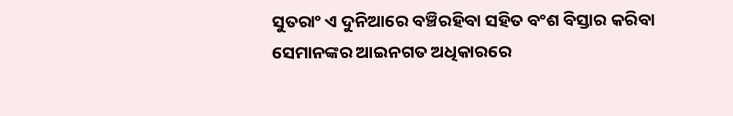ସୁତରାଂ ଏ ଦୁନିଆରେ ବଞ୍ଚିରହିବା ସହିତ ବଂଶ ବିସ୍ତାର କରିବା ସେମାନଙ୍କର ଆଇନଗତ ଅଧିକାରରେ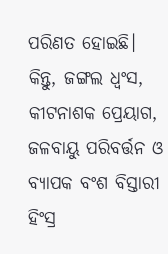ପରିଣତ ହୋଇଛି।
କିନ୍ତୁ, ଜଙ୍ଗଲ ଧ୍ବଂସ, କୀଟନାଶକ ପ୍ରେୟାଗ, ଜଳବାୟୁ ପରିବର୍ତ୍ତନ ଓ ବ୍ୟାପକ ବଂଶ ବିସ୍ତାରୀ ହିଂସ୍ର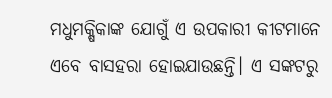ମଧୁମକ୍ଷିକାଙ୍କ ଯୋଗୁଁ ଏ ଉପକାରୀ କୀଟମାନେ ଏବେ ବାସହରା ହୋଇଯାଉଛନ୍ତି। ଏ ସଙ୍କଟରୁ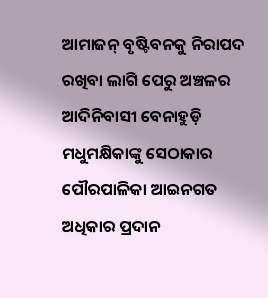ଆମାଜନ୍ ବୃଷ୍ଟିବନକୁ ନିରାପଦ ରଖିବା ଲାଗି ପେରୁ ଅଞ୍ଚଳର ଆଦିନିବାସୀ ବେନାହୁଡ଼ି ମଧୁମକ୍ଷିକାଙ୍କୁ ସେଠାକାର ପୌରପାଳିକା ଆଇନଗତ ଅଧିକାର ପ୍ରଦାନ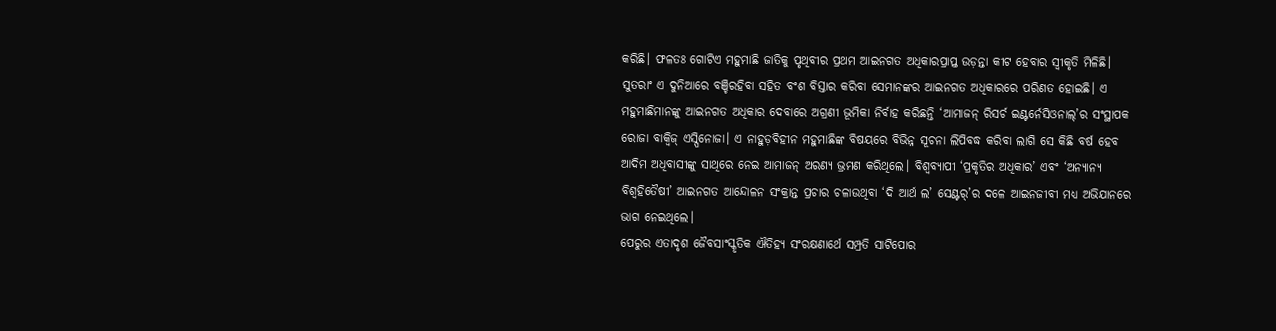କରିଛି। ଫଳତଃ ଗୋଟିଏ ମହୁମାଛି ଜାତିକୁ ପୃଥିବୀର ପ୍ରଥମ ଆଇନଗତ ଅଧିକାରପ୍ରାପ୍ତ ଉଡ଼ନ୍ତା କୀଟ ହେବାର ସ୍ବୀକୃତି ମିଳିଛି। ସୁତରାଂ ଏ ଦୁନିଆରେ ବଞ୍ଚିରହିବା ସହିତ ବଂଶ ବିସ୍ତାର କରିବା ସେମାନଙ୍କର ଆଇନଗତ ଅଧିକାରରେ ପରିଣତ ହୋଇଛି। ଏ ମହୁମାଛିମାନଙ୍କୁ ଆଇନଗତ ଅଧିକାର ଦେବାରେ ଅଗ୍ରଣୀ ଭୂମିକା ନିର୍ବାହ କରିଛନ୍ତି ‘ଆମାଜନ୍ ରିସର୍ଚ ଇଣ୍ଟର୍ନେସିଓନାଲ୍’ର ସଂସ୍ଥାପକ ରୋଜା ବାକ୍ବିଜ୍ ଏସ୍ପିନୋଜା। ଏ ନାହୁଡ଼ବିହୀନ ମହୁମାଛିଙ୍କ ବିଷୟରେ ବିଭିନ୍ନ ସୂଚନା ଲିପିବଦ୍ଧ କରିବା ଲାଗି ସେ କିଛି ବର୍ଷ ହେବ ଆଦିମ ଅଧିବାସୀଙ୍କୁ ସାଥିରେ ନେଇ ଆମାଜନ୍ ଅରଣ୍ୟ ଭ୍ରମଣ କରିଥିଲେ। ବିଶ୍ବବ୍ୟାପୀ ‘ପ୍ରକୃତିର ଅଧିକାର’ ଏବଂ ‘ଅନ୍ୟାନ୍ୟ ବିଶ୍ବହିତୈଷୀ’ ଆଇନଗତ ଆନ୍ଦୋଳନ ସଂକ୍ରାନ୍ତ ପ୍ରଚାର ଚଳାଉଥିବା ‘ଦି ଆର୍ଥ ଲ’ ସେଣ୍ଟର୍’ର ଦଳେ ଆଇନଜୀବୀ ମଧ୍ୟ ଅଭିଯାନରେ ଭାଗ ନେଇଥିଲେ।
ପେରୁର ଏତାଦୃଶ ଜୈବସାଂସ୍କୃତିକ ଐତିହ୍ୟ ସଂରକ୍ଷଣାର୍ଥେ ସମ୍ପ୍ରତି ସାଟିପୋର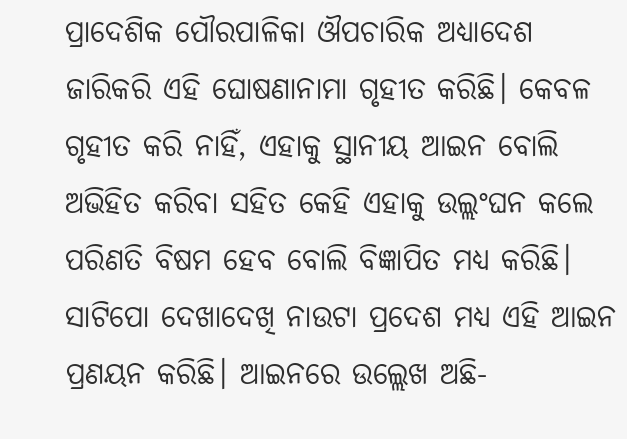ପ୍ରାଦେଶିକ ପୌରପାଳିକା ଔପଚାରିକ ଅଧ୍ୟାଦେଶ ଜାରିକରି ଏହି ଘୋଷଣାନାମା ଗୃହୀତ କରିଛି। କେବଳ ଗୃହୀତ କରି ନାହିଁ, ଏହାକୁ ସ୍ଥାନୀୟ ଆଇନ ବୋଲି ଅଭିହିତ କରିବା ସହିତ କେହି ଏହାକୁ ଉଲ୍ଲଂଘନ କଲେ ପରିଣତି ବିଷମ ହେବ ବୋଲି ବିଜ୍ଞାପିତ ମଧ୍ୟ କରିଛି। ସାଟିପୋ ଦେଖାଦେଖି ନାଉଟା ପ୍ରଦେଶ ମଧ୍ୟ ଏହି ଆଇନ ପ୍ରଣୟନ କରିଛି। ଆଇନରେ ଉଲ୍ଲେଖ ଅଛି-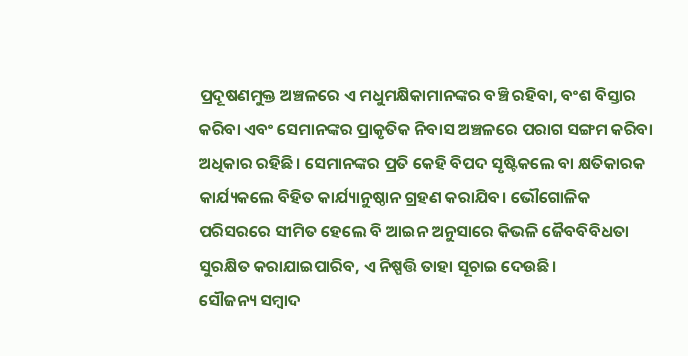ପ୍ରଦୂଷଣମୁକ୍ତ ଅଞ୍ଚଳରେ ଏ ମଧୁମକ୍ଷିକାମାନଙ୍କର ବଞ୍ଚି ରହିବା, ବଂଶ ବିସ୍ତାର କରିବା ଏବଂ ସେମାନଙ୍କର ପ୍ରାକୃତିକ ନିବାସ ଅଞ୍ଚଳରେ ପରାଗ ସଙ୍ଗମ କରିବା ଅଧିକାର ରହିଛି। ସେମାନଙ୍କର ପ୍ରତି କେହି ବିପଦ ସୃଷ୍ଟିକଲେ ବା କ୍ଷତିକାରକ କାର୍ଯ୍ୟକଲେ ବିହିତ କାର୍ଯ୍ୟାନୁଷ୍ଠାନ ଗ୍ରହଣ କରାଯିବ। ଭୌଗୋଳିକ ପରିସରରେ ସୀମିତ ହେଲେ ବି ଆଇନ ଅନୁସାରେ କିଭଳି ଜୈବବିବିଧତା ସୁରକ୍ଷିତ କରାଯାଇପାରିବ, ଏ ନିଷ୍ପତ୍ତି ତାହା ସୂଚାଇ ଦେଉଛି।
ସୌଜନ୍ୟ ସମ୍ବାଦ